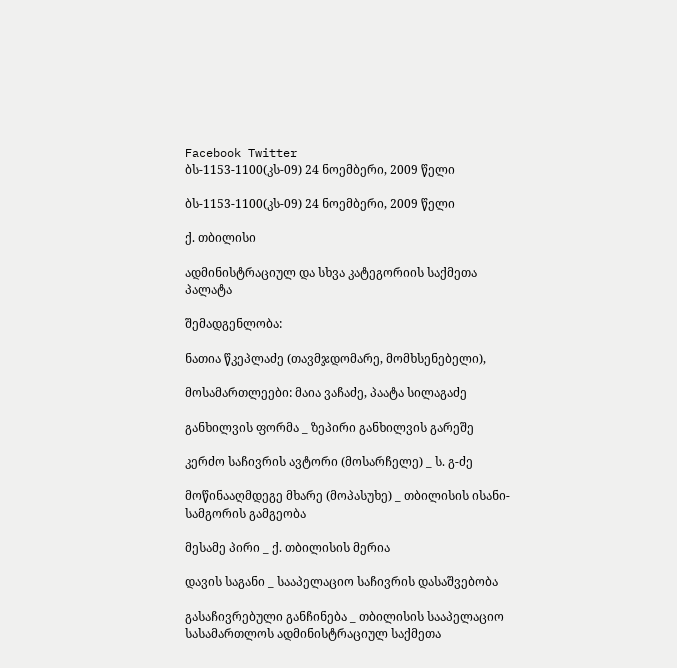Facebook Twitter
ბს-1153-1100(კს-09) 24 ნოემბერი, 2009 წელი

ბს-1153-1100(კს-09) 24 ნოემბერი, 2009 წელი

ქ. თბილისი

ადმინისტრაციულ და სხვა კატეგორიის საქმეთა პალატა

შემადგენლობა:

ნათია წკეპლაძე (თავმჯდომარე, მომხსენებელი),

მოსამართლეები: მაია ვაჩაძე, პაატა სილაგაძე

განხილვის ფორმა _ ზეპირი განხილვის გარეშე

კერძო საჩივრის ავტორი (მოსარჩელე) _ ს. გ-ძე

მოწინააღმდეგე მხარე (მოპასუხე) _ თბილისის ისანი-სამგორის გამგეობა

მესამე პირი _ ქ. თბილისის მერია

დავის საგანი _ სააპელაციო საჩივრის დასაშვებობა

გასაჩივრებული განჩინება _ თბილისის სააპელაციო სასამართლოს ადმინისტრაციულ საქმეთა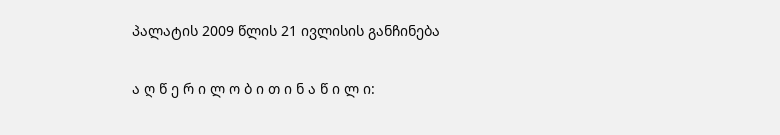პალატის 2009 წლის 21 ივლისის განჩინება

ა ღ წ ე რ ი ლ ო ბ ი თ ი ნ ა წ ი ლ ი: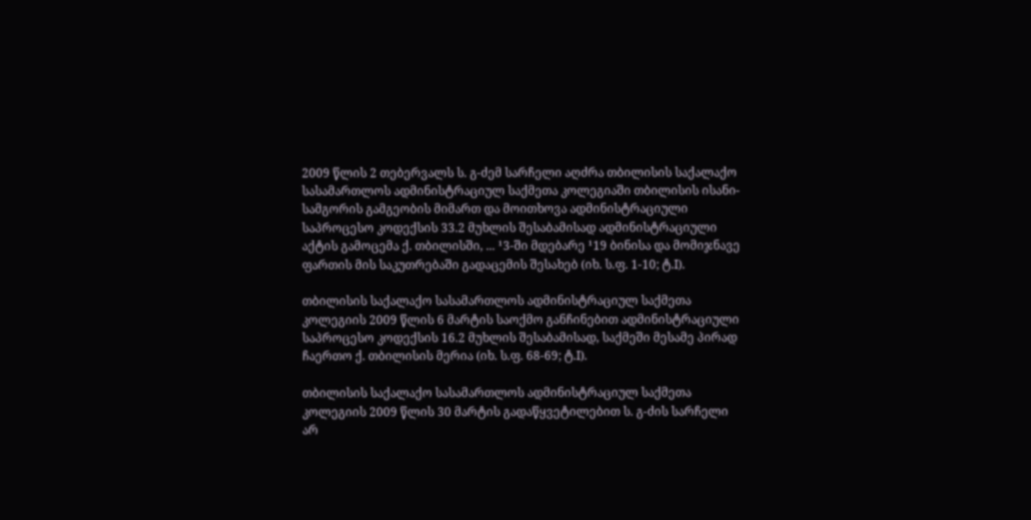2009 წლის 2 თებერვალს ს. გ-ძემ სარჩელი აღძრა თბილისის საქალაქო სასამართლოს ადმინისტრაციულ საქმეთა კოლეგიაში თბილისის ისანი-სამგორის გამგეობის მიმართ და მოითხოვა ადმინისტრაციული საპროცესო კოდექსის 33.2 მუხლის შესაბამისად ადმინისტრაციული აქტის გამოცემა ქ. თბილისში, ... ¹3-ში მდებარე ¹19 ბინისა და მომიჯნავე ფართის მის საკუთრებაში გადაცემის შესახებ (იხ. ს.ფ. 1-10; ტ.I).

თბილისის საქალაქო სასამართლოს ადმინისტრაციულ საქმეთა კოლეგიის 2009 წლის 6 მარტის საოქმო განჩინებით ადმინისტრაციული საპროცესო კოდექსის 16.2 მუხლის შესაბამისად, საქმეში მესამე პირად ჩაერთო ქ. თბილისის მერია (იხ. ს.ფ. 68-69; ტ.I).

თბილისის საქალაქო სასამართლოს ადმინისტრაციულ საქმეთა კოლეგიის 2009 წლის 30 მარტის გადაწყვეტილებით ს. გ-ძის სარჩელი არ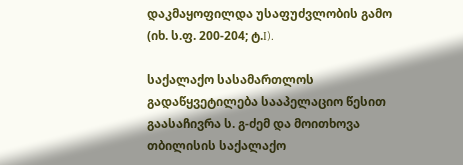დაკმაყოფილდა უსაფუძვლობის გამო (იხ. ს.ფ. 200-204; ტ.I).

საქალაქო სასამართლოს გადაწყვეტილება სააპელაციო წესით გაასაჩივრა ს. გ-ძემ და მოითხოვა თბილისის საქალაქო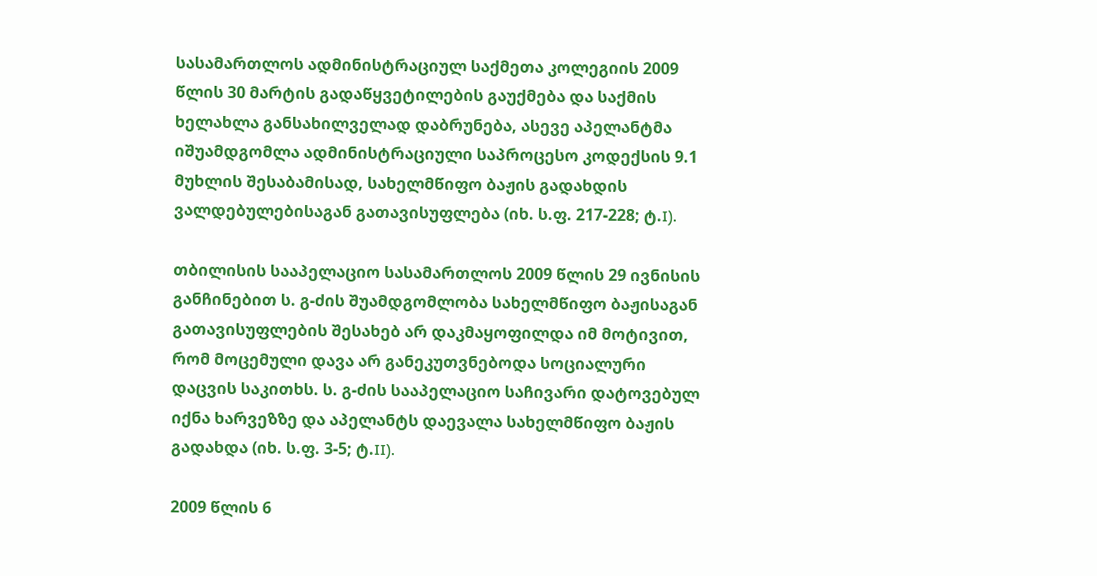სასამართლოს ადმინისტრაციულ საქმეთა კოლეგიის 2009 წლის 30 მარტის გადაწყვეტილების გაუქმება და საქმის ხელახლა განსახილველად დაბრუნება, ასევე აპელანტმა იშუამდგომლა ადმინისტრაციული საპროცესო კოდექსის 9.1 მუხლის შესაბამისად, სახელმწიფო ბაჟის გადახდის ვალდებულებისაგან გათავისუფლება (იხ. ს.ფ. 217-228; ტ.I).

თბილისის სააპელაციო სასამართლოს 2009 წლის 29 ივნისის განჩინებით ს. გ-ძის შუამდგომლობა სახელმწიფო ბაჟისაგან გათავისუფლების შესახებ არ დაკმაყოფილდა იმ მოტივით, რომ მოცემული დავა არ განეკუთვნებოდა სოციალური დაცვის საკითხს. ს. გ-ძის სააპელაციო საჩივარი დატოვებულ იქნა ხარვეზზე და აპელანტს დაევალა სახელმწიფო ბაჟის გადახდა (იხ. ს.ფ. 3-5; ტ.II).

2009 წლის 6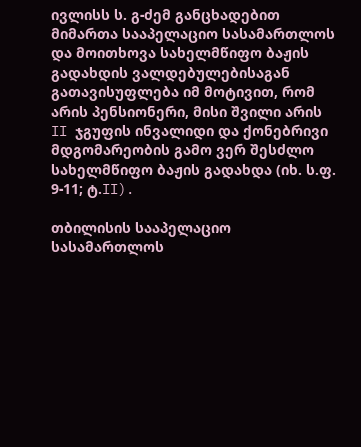ივლისს ს. გ-ძემ განცხადებით მიმართა სააპელაციო სასამართლოს და მოითხოვა სახელმწიფო ბაჟის გადახდის ვალდებულებისაგან გათავისუფლება იმ მოტივით, რომ არის პენსიონერი, მისი შვილი არის II ჯგუფის ინვალიდი და ქონებრივი მდგომარეობის გამო ვერ შესძლო სახელმწიფო ბაჟის გადახდა (იხ. ს.ფ. 9-11; ტ.II).

თბილისის სააპელაციო სასამართლოს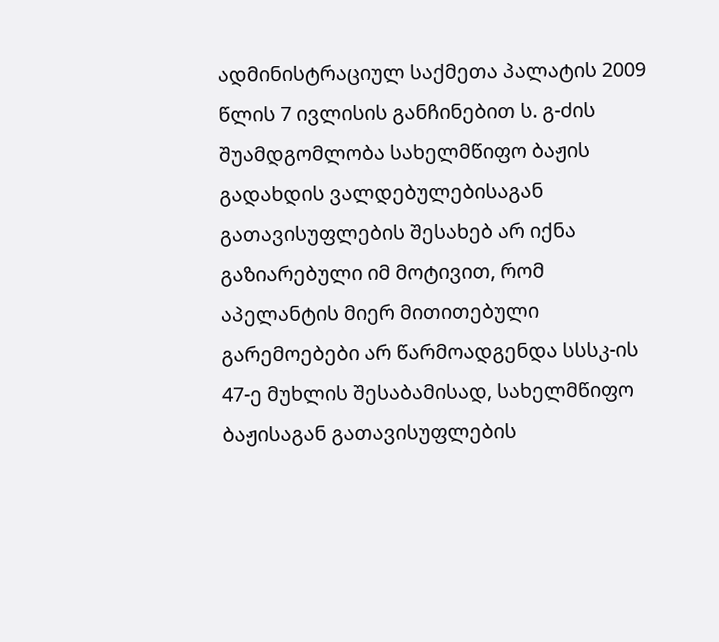ადმინისტრაციულ საქმეთა პალატის 2009 წლის 7 ივლისის განჩინებით ს. გ-ძის შუამდგომლობა სახელმწიფო ბაჟის გადახდის ვალდებულებისაგან გათავისუფლების შესახებ არ იქნა გაზიარებული იმ მოტივით, რომ აპელანტის მიერ მითითებული გარემოებები არ წარმოადგენდა სსსკ-ის 47-ე მუხლის შესაბამისად, სახელმწიფო ბაჟისაგან გათავისუფლების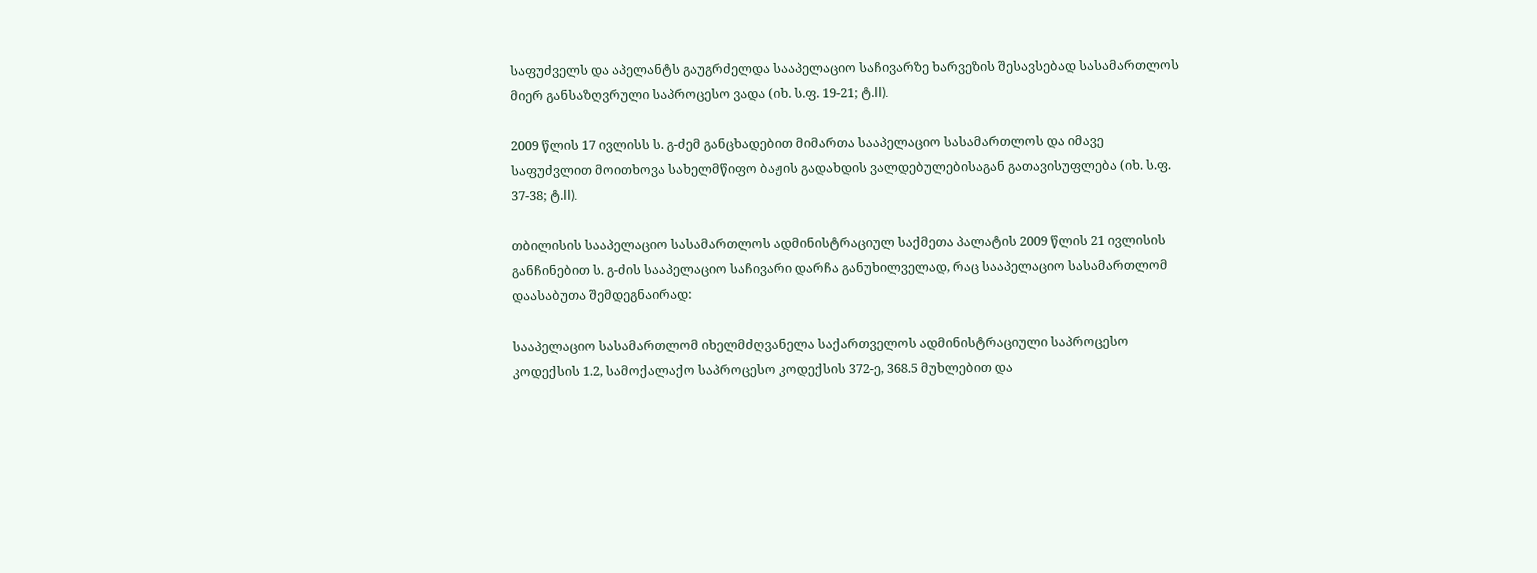საფუძველს და აპელანტს გაუგრძელდა სააპელაციო საჩივარზე ხარვეზის შესავსებად სასამართლოს მიერ განსაზღვრული საპროცესო ვადა (იხ. ს.ფ. 19-21; ტ.II).

2009 წლის 17 ივლისს ს. გ-ძემ განცხადებით მიმართა სააპელაციო სასამართლოს და იმავე საფუძვლით მოითხოვა სახელმწიფო ბაჟის გადახდის ვალდებულებისაგან გათავისუფლება (იხ. ს.ფ. 37-38; ტ.II).

თბილისის სააპელაციო სასამართლოს ადმინისტრაციულ საქმეთა პალატის 2009 წლის 21 ივლისის განჩინებით ს. გ-ძის სააპელაციო საჩივარი დარჩა განუხილველად, რაც სააპელაციო სასამართლომ დაასაბუთა შემდეგნაირად:

სააპელაციო სასამართლომ იხელმძღვანელა საქართველოს ადმინისტრაციული საპროცესო კოდექსის 1.2, სამოქალაქო საპროცესო კოდექსის 372-ე, 368.5 მუხლებით და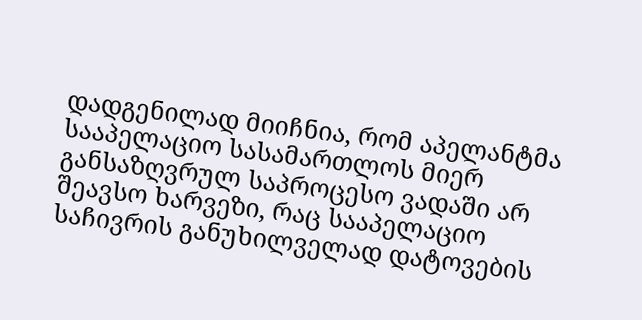დადგენილად მიიჩნია, რომ აპელანტმა სააპელაციო სასამართლოს მიერ განსაზღვრულ საპროცესო ვადაში არ შეავსო ხარვეზი, რაც სააპელაციო საჩივრის განუხილველად დატოვების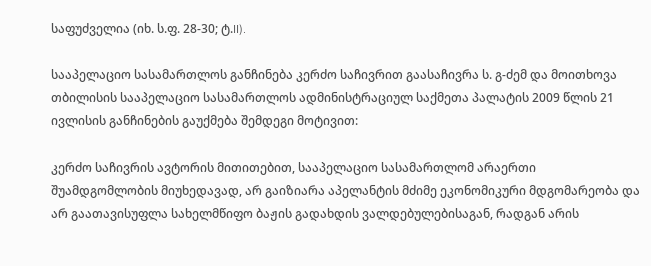საფუძველია (იხ. ს.ფ. 28-30; ტ.II).

სააპელაციო სასამართლოს განჩინება კერძო საჩივრით გაასაჩივრა ს. გ-ძემ და მოითხოვა თბილისის სააპელაციო სასამართლოს ადმინისტრაციულ საქმეთა პალატის 2009 წლის 21 ივლისის განჩინების გაუქმება შემდეგი მოტივით:

კერძო საჩივრის ავტორის მითითებით, სააპელაციო სასამართლომ არაერთი შუამდგომლობის მიუხედავად, არ გაიზიარა აპელანტის მძიმე ეკონომიკური მდგომარეობა და არ გაათავისუფლა სახელმწიფო ბაჟის გადახდის ვალდებულებისაგან, რადგან არის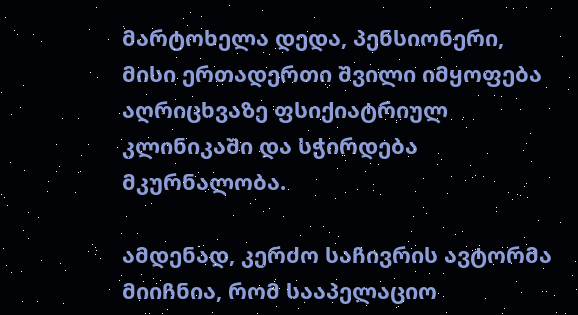მარტოხელა დედა, პენსიონერი, მისი ერთადერთი შვილი იმყოფება აღრიცხვაზე ფსიქიატრიულ კლინიკაში და სჭირდება მკურნალობა.

ამდენად, კერძო საჩივრის ავტორმა მიიჩნია, რომ სააპელაციო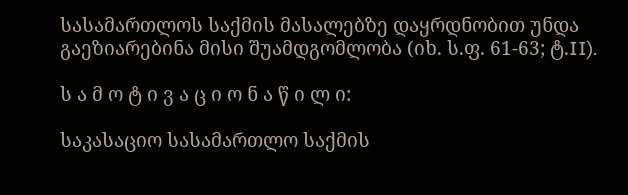სასამართლოს საქმის მასალებზე დაყრდნობით უნდა გაეზიარებინა მისი შუამდგომლობა (იხ. ს.ფ. 61-63; ტ.II).

ს ა მ ო ტ ი ვ ა ც ი ო ნ ა წ ი ლ ი:

საკასაციო სასამართლო საქმის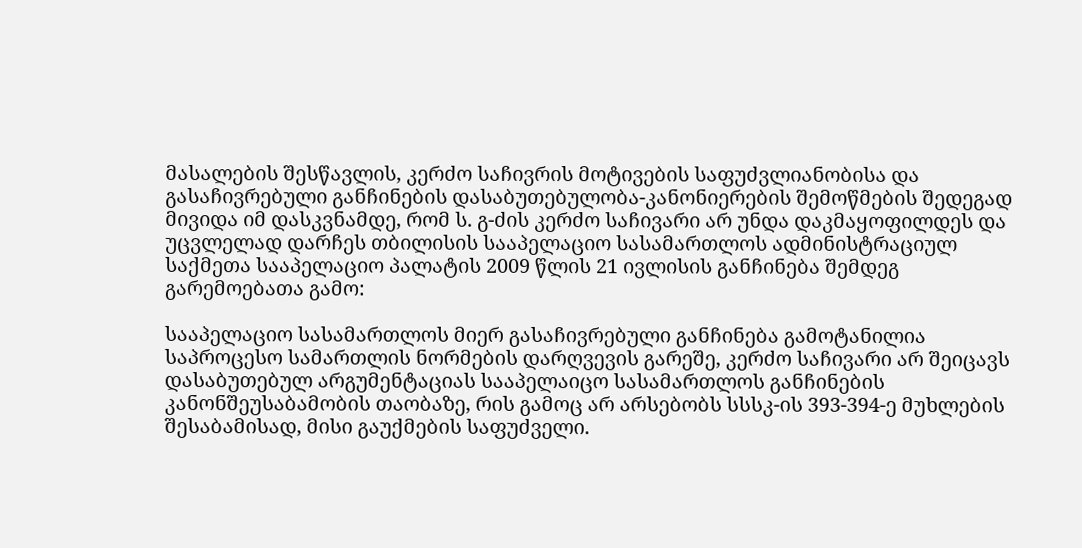მასალების შესწავლის, კერძო საჩივრის მოტივების საფუძვლიანობისა და გასაჩივრებული განჩინების დასაბუთებულობა-კანონიერების შემოწმების შედეგად მივიდა იმ დასკვნამდე, რომ ს. გ-ძის კერძო საჩივარი არ უნდა დაკმაყოფილდეს და უცვლელად დარჩეს თბილისის სააპელაციო სასამართლოს ადმინისტრაციულ საქმეთა სააპელაციო პალატის 2009 წლის 21 ივლისის განჩინება შემდეგ გარემოებათა გამო:

სააპელაციო სასამართლოს მიერ გასაჩივრებული განჩინება გამოტანილია საპროცესო სამართლის ნორმების დარღვევის გარეშე, კერძო საჩივარი არ შეიცავს დასაბუთებულ არგუმენტაციას სააპელაიცო სასამართლოს განჩინების კანონშეუსაბამობის თაობაზე, რის გამოც არ არსებობს სსსკ-ის 393-394-ე მუხლების შესაბამისად, მისი გაუქმების საფუძველი.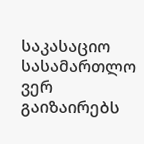საკასაციო სასამართლო ვერ გაიზაირებს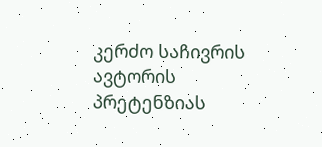კერძო საჩივრის ავტორის პრეტენზიას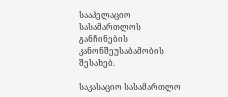სააპელაციო სასამართლოს განჩინების კანონშეუსაბამობის შესახებ.

საკასაციო სასამართლო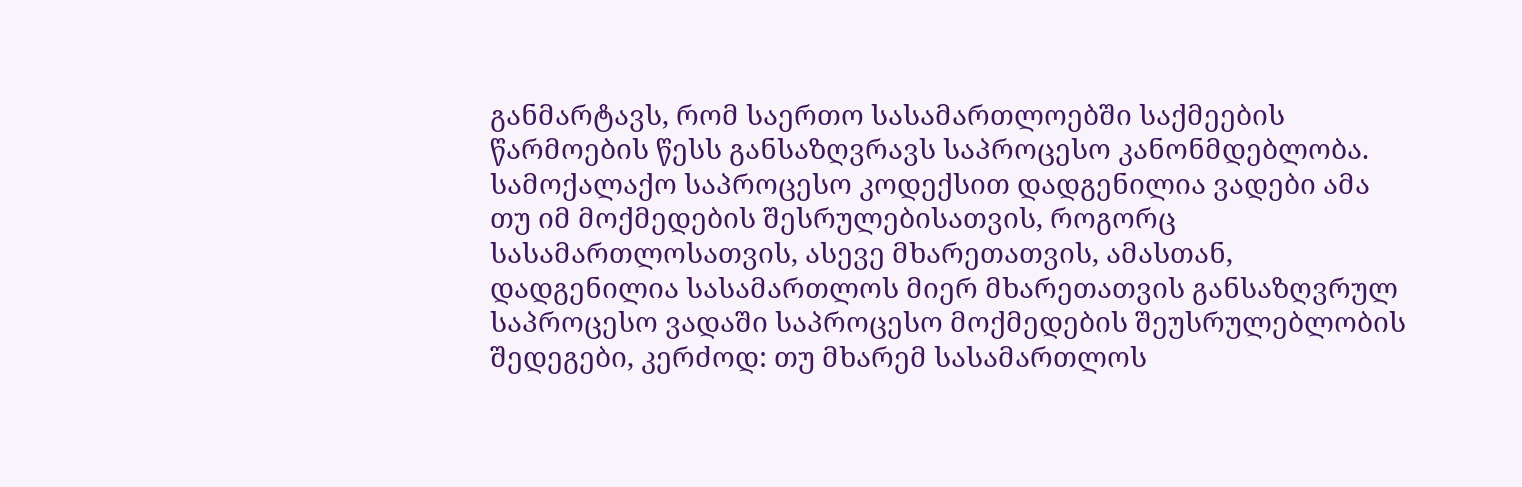განმარტავს, რომ საერთო სასამართლოებში საქმეების წარმოების წესს განსაზღვრავს საპროცესო კანონმდებლობა. სამოქალაქო საპროცესო კოდექსით დადგენილია ვადები ამა თუ იმ მოქმედების შესრულებისათვის, როგორც სასამართლოსათვის, ასევე მხარეთათვის, ამასთან, დადგენილია სასამართლოს მიერ მხარეთათვის განსაზღვრულ საპროცესო ვადაში საპროცესო მოქმედების შეუსრულებლობის შედეგები, კერძოდ: თუ მხარემ სასამართლოს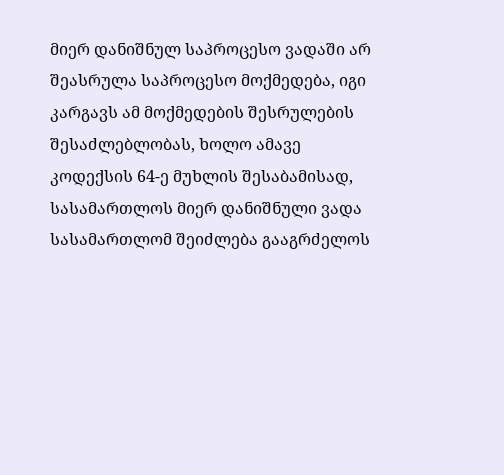მიერ დანიშნულ საპროცესო ვადაში არ შეასრულა საპროცესო მოქმედება, იგი კარგავს ამ მოქმედების შესრულების შესაძლებლობას, ხოლო ამავე კოდექსის 64-ე მუხლის შესაბამისად, სასამართლოს მიერ დანიშნული ვადა სასამართლომ შეიძლება გააგრძელოს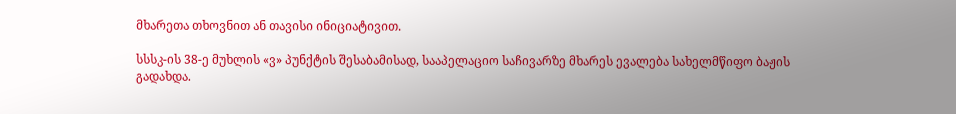მხარეთა თხოვნით ან თავისი ინიციატივით.

სსსკ-ის 38-ე მუხლის «ვ» პუნქტის შესაბამისად, სააპელაციო საჩივარზე მხარეს ევალება სახელმწიფო ბაჟის გადახდა.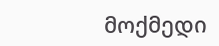მოქმედი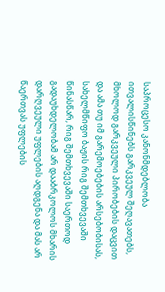საპროცესო კანონმდებლობა ითვალისწინებს გარკვეულ შეღავათებს, მხოლოდ გარკვეული პირობების დაცვით და ამა თუ იმ გარემოებების არსებობისას, სახელმწიფო ბაჟის რიგ შემთხვევაში წინასწარ, რიგ შემთხვევაში საერთოდ გადაუხდელობამ არ დააბრკოლოს მხარის დარღვეული უფლების აღდგენა და მას არ წაერთვას უფლების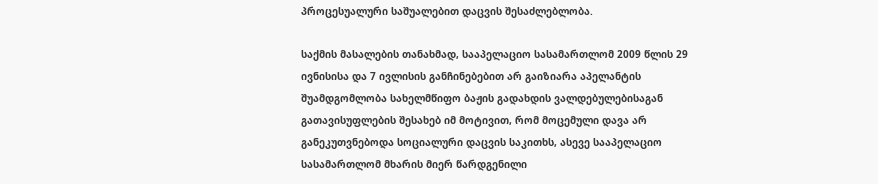პროცესუალური საშუალებით დაცვის შესაძლებლობა.

საქმის მასალების თანახმად, სააპელაციო სასამართლომ 2009 წლის 29 ივნისისა და 7 ივლისის განჩინებებით არ გაიზიარა აპელანტის შუამდგომლობა სახელმწიფო ბაჟის გადახდის ვალდებულებისაგან გათავისუფლების შესახებ იმ მოტივით, რომ მოცემული დავა არ განეკუთვნებოდა სოციალური დაცვის საკითხს, ასევე სააპელაციო სასამართლომ მხარის მიერ წარდგენილი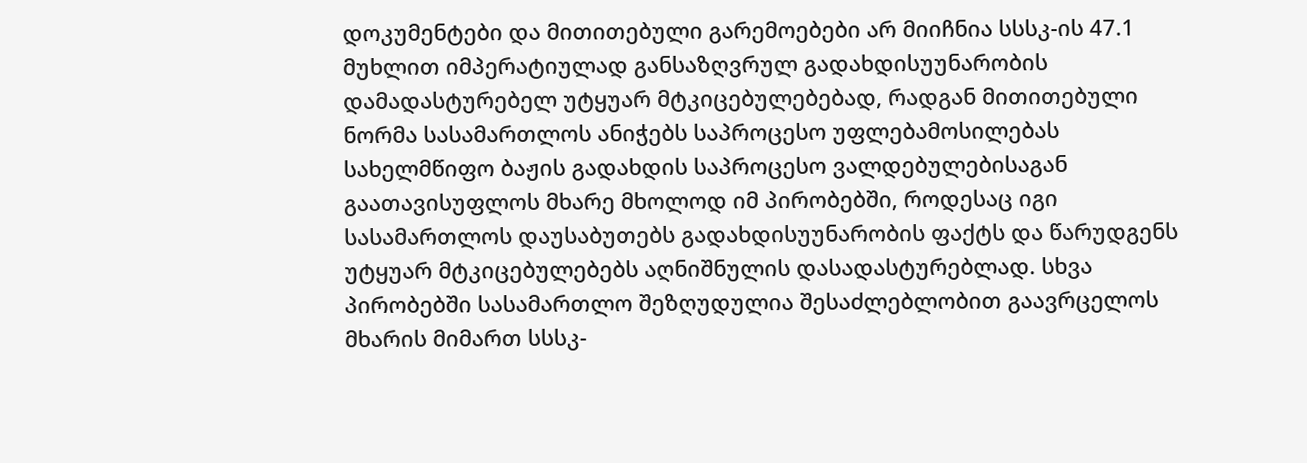დოკუმენტები და მითითებული გარემოებები არ მიიჩნია სსსკ-ის 47.1 მუხლით იმპერატიულად განსაზღვრულ გადახდისუუნარობის დამადასტურებელ უტყუარ მტკიცებულებებად, რადგან მითითებული ნორმა სასამართლოს ანიჭებს საპროცესო უფლებამოსილებას სახელმწიფო ბაჟის გადახდის საპროცესო ვალდებულებისაგან გაათავისუფლოს მხარე მხოლოდ იმ პირობებში, როდესაც იგი სასამართლოს დაუსაბუთებს გადახდისუუნარობის ფაქტს და წარუდგენს უტყუარ მტკიცებულებებს აღნიშნულის დასადასტურებლად. სხვა პირობებში სასამართლო შეზღუდულია შესაძლებლობით გაავრცელოს მხარის მიმართ სსსკ-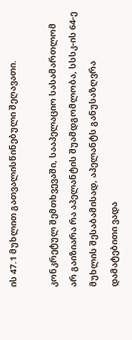ის 47.1 მუხლით გათვალისწინებული შეღავათი.

კონკრეტულ შემთხვევაში, სააპელაციო სასამართლომ არ გაიზიარა რა აპელანტის შუამდგომლობა, სსსკ-ის 64-ე მუხლის შესაბამისად, აპელანტს განუსაზღვრა დამატებითი ვადა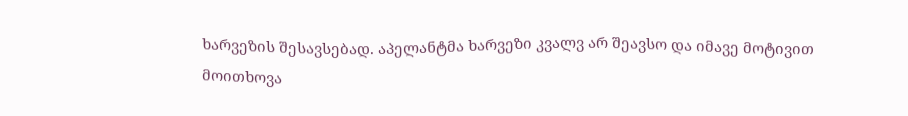ხარვეზის შესავსებად. აპელანტმა ხარვეზი კვალვ არ შეავსო და იმავე მოტივით მოითხოვა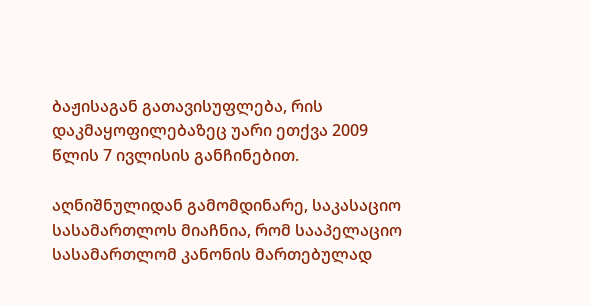ბაჟისაგან გათავისუფლება, რის დაკმაყოფილებაზეც უარი ეთქვა 2009 წლის 7 ივლისის განჩინებით.

აღნიშნულიდან გამომდინარე, საკასაციო სასამართლოს მიაჩნია, რომ სააპელაციო სასამართლომ კანონის მართებულად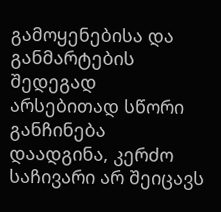გამოყენებისა და განმარტების შედეგად არსებითად სწორი განჩინება დაადგინა, კერძო საჩივარი არ შეიცავს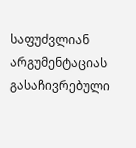საფუძვლიან არგუმენტაციას გასაჩივრებული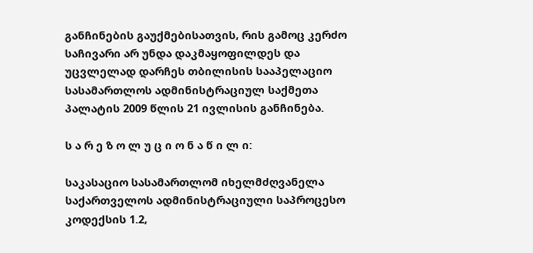განჩინების გაუქმებისათვის, რის გამოც კერძო საჩივარი არ უნდა დაკმაყოფილდეს და უცვლელად დარჩეს თბილისის სააპელაციო სასამართლოს ადმინისტრაციულ საქმეთა პალატის 2009 წლის 21 ივლისის განჩინება.

ს ა რ ე ზ ო ლ უ ც ი ო ნ ა წ ი ლ ი:

საკასაციო სასამართლომ იხელმძღვანელა საქართველოს ადმინისტრაციული საპროცესო კოდექსის 1.2,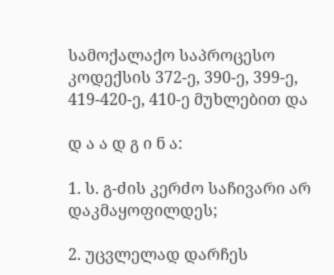სამოქალაქო საპროცესო კოდექსის 372-ე, 390-ე, 399-ე, 419-420-ე, 410-ე მუხლებით და

დ ა ა დ გ ი ნ ა:

1. ს. გ-ძის კერძო საჩივარი არ დაკმაყოფილდეს;

2. უცვლელად დარჩეს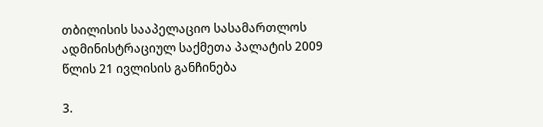თბილისის სააპელაციო სასამართლოს ადმინისტრაციულ საქმეთა პალატის 2009 წლის 21 ივლისის განჩინება

3.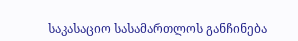საკასაციო სასამართლოს განჩინება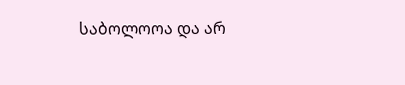საბოლოოა და არ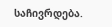საჩივრდება.